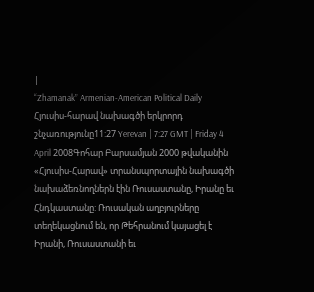|
“Zhamanak” Armenian-American Political Daily
Հյուսիս-հարավ նախագծի երկրորդ շնչառությունը11:27 Yerevan | 7:27 GMT | Friday 4 April 2008Գոհար Բարսամյան 2000 թվականին «Հյուսիս-Հարավ» տրանսպորտային նախագծի նախաձեռնողներն էին Ռուսաստանը, Իրանը եւ Հնդկաստանը: Ռուսական աղբյուրները տեղեկացնում են, որ Թեհրանում կայացել է Իրանի, Ռուսաստանի եւ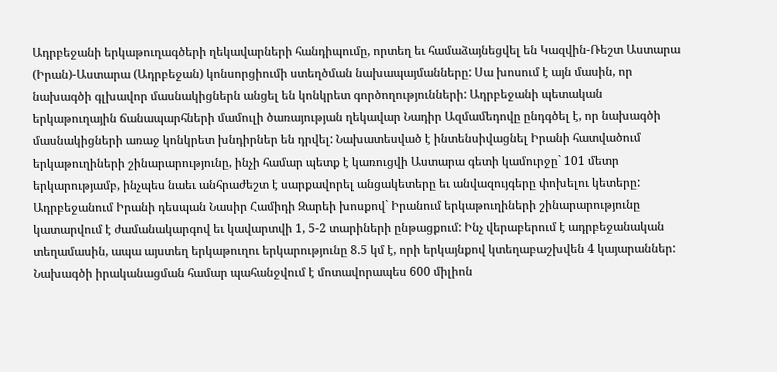Ադրբեջանի երկաթուղագծերի ղեկավարների հանդիպումը, որտեղ եւ համաձայնեցվել են Կազվին-Ռեշտ Աստարա (Իրան)-Աստարա (Ադրբեջան) կոնսորցիումի ստեղծման նախապայմանները: Սա խոսում է այն մասին, որ նախագծի գլխավոր մասնակիցներն անցել են կոնկրետ գործողությունների: Ադրբեջանի պետական երկաթուղային ճանապարհների մամուլի ծառայության ղեկավար Նադիր Ազմամեդովը ընդգծել է, որ նախագծի մասնակիցների առաջ կոնկրետ խնդիրներ են դրվել: Նախատեսված է ինտենսիվացնել Իրանի հատվածում երկաթուղիների շինարարությունը, ինչի համար պետք է կառուցվի Աստարա գետի կամուրջը` 101 մետր երկարությամբ, ինչպես նաեւ անհրաժեշտ է սարքավորել անցակետերը եւ անվազույգերը փոխելու կետերը: Ադրբեջանում Իրանի դեսպան Նասիր Համիդի Զարեի խոսքով` Իրանում երկաթուղիների շինարարությունը կատարվում է ժամանակարգով եւ կավարտվի 1, 5-2 տարիների ընթացքում: Ինչ վերաբերում է ադրբեջանական տեղամասին, ապա այստեղ երկաթուղու երկարությունը 8.5 կմ է, որի երկայնքով կտեղաբաշխվեն 4 կայարաններ: Նախագծի իրականացման համար պահանջվում է մոտավորապես 600 միլիոն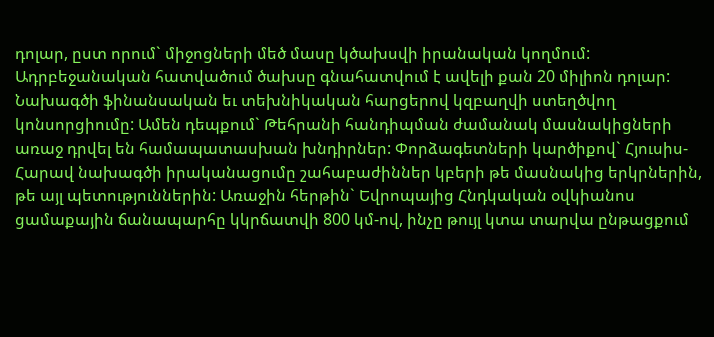դոլար, ըստ որում` միջոցների մեծ մասը կծախսվի իրանական կողմում: Ադրբեջանական հատվածում ծախսը գնահատվում է ավելի քան 20 միլիոն դոլար: Նախագծի ֆինանսական եւ տեխնիկական հարցերով կզբաղվի ստեղծվող կոնսորցիումը: Ամեն դեպքում` Թեհրանի հանդիպման ժամանակ մասնակիցների առաջ դրվել են համապատասխան խնդիրներ: Փորձագետների կարծիքով` Հյուսիս-Հարավ նախագծի իրականացումը շահաբաժիններ կբերի թե մասնակից երկրներին, թե այլ պետություններին: Առաջին հերթին` Եվրոպայից Հնդկական օվկիանոս ցամաքային ճանապարհը կկրճատվի 800 կմ-ով, ինչը թույլ կտա տարվա ընթացքում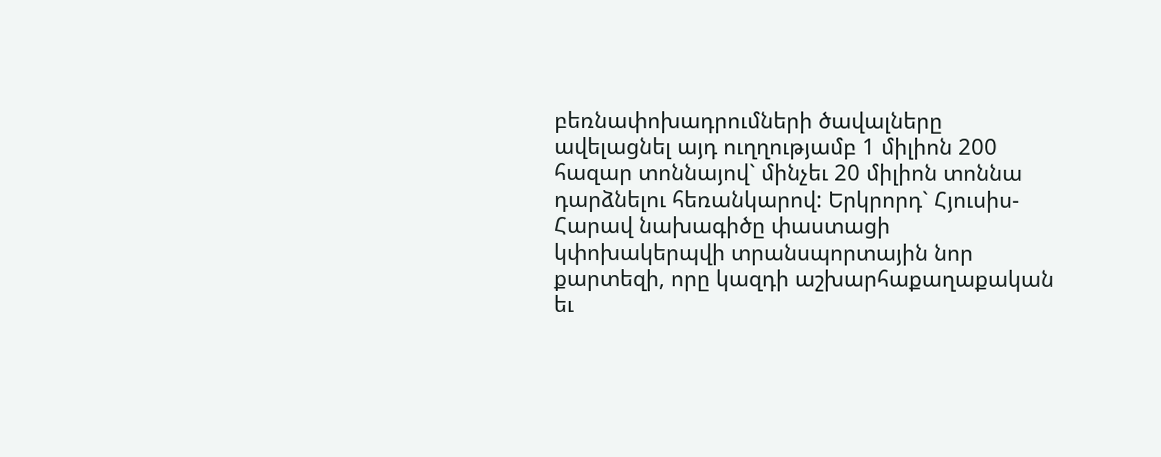բեռնափոխադրումների ծավալները ավելացնել այդ ուղղությամբ 1 միլիոն 200 հազար տոննայով` մինչեւ 20 միլիոն տոննա դարձնելու հեռանկարով: Երկրորդ` Հյուսիս-Հարավ նախագիծը փաստացի կփոխակերպվի տրանսպորտային նոր քարտեզի, որը կազդի աշխարհաքաղաքական եւ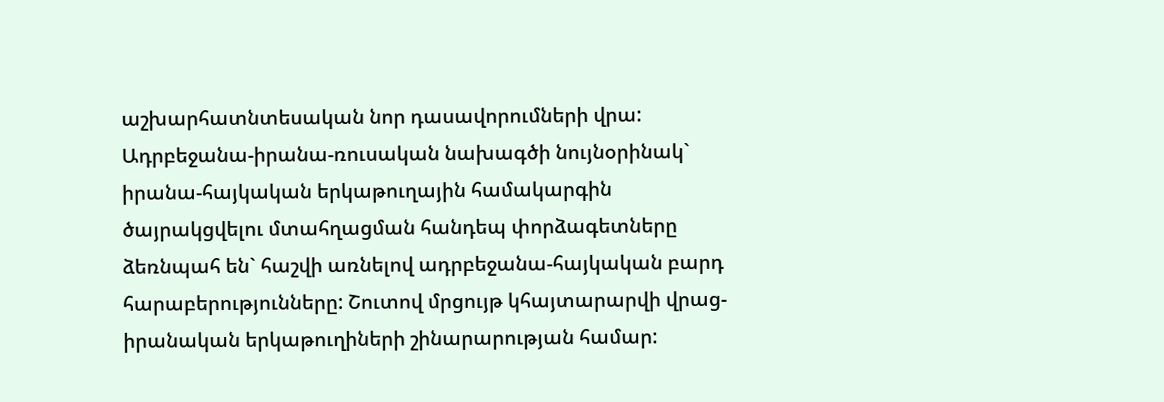աշխարհատնտեսական նոր դասավորումների վրա: Ադրբեջանա-իրանա-ռուսական նախագծի նույնօրինակ` իրանա-հայկական երկաթուղային համակարգին ծայրակցվելու մտահղացման հանդեպ փորձագետները ձեռնպահ են` հաշվի առնելով ադրբեջանա-հայկական բարդ հարաբերությունները: Շուտով մրցույթ կհայտարարվի վրաց-իրանական երկաթուղիների շինարարության համար: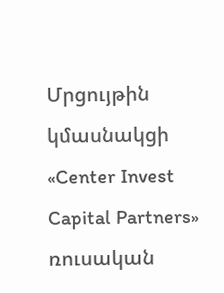Մրցույթին կմասնակցի «Center Invest Capital Partners» ռուսական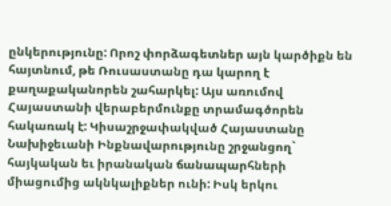ընկերությունը: Որոշ փորձագետներ այն կարծիքն են հայտնում, թե Ռուսաստանը դա կարող է քաղաքականորեն շահարկել: Այս առումով Հայաստանի վերաբերմունքը տրամագծորեն հակառակ է: Կիսաշրջափակված Հայաստանը Նախիջեւանի Ինքնավարությունը շրջանցող` հայկական եւ իրանական ճանապարհների միացումից ակնկալիքներ ունի: Իսկ երկու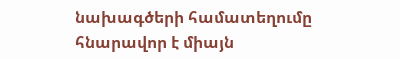նախագծերի համատեղումը հնարավոր է միայն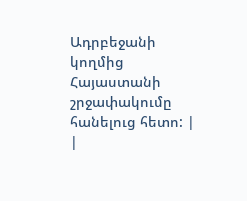Ադրբեջանի կողմից Հայաստանի շրջափակումը հանելուց հետո: |
|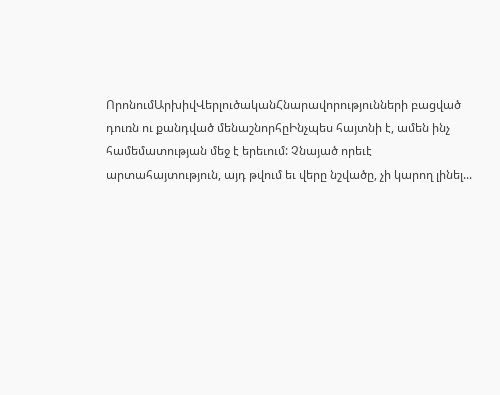ՈրոնումԱրխիվՎերլուծականՀնարավորությունների բացված դուռն ու քանդված մենաշնորհըԻնչպես հայտնի է, ամեն ինչ համեմատության մեջ է երեւում: Չնայած որեւէ արտահայտություն, այդ թվում եւ վերը նշվածը, չի կարող լինել...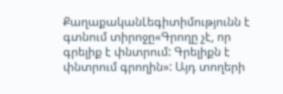ՔաղաքականԼեգիտիմությունն է գտնում տիրոջը«Գրողը չէ, որ գրելիք է փնտրում: Գրելիքն է փնտրում գրողին»: Այդ տողերի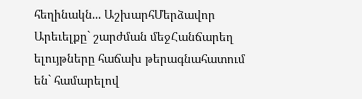հեղինակն... ԱշխարհՄերձավոր Արեւելքը` շարժման մեջՀանճարեղ ելույթները հաճախ թերագնահատում են` համարելով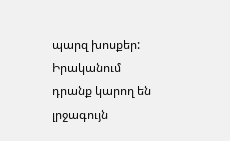պարզ խոսքեր: Իրականում դրանք կարող են լրջագույն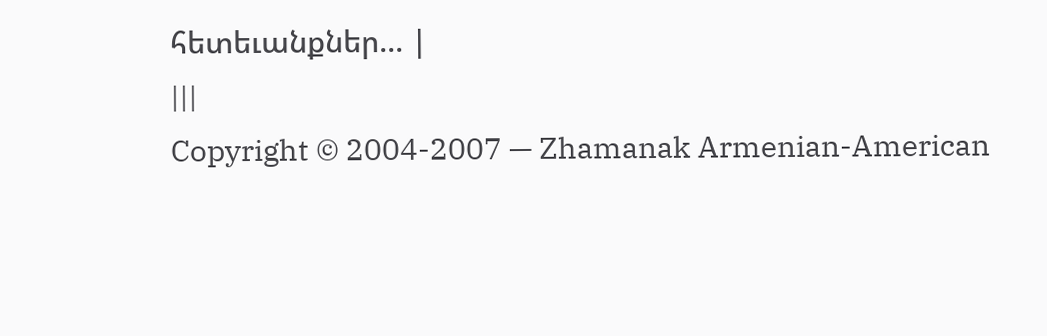հետեւանքներ... |
|||
Copyright © 2004-2007 — Zhamanak Armenian-American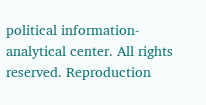political information-analytical center. All rights reserved. Reproduction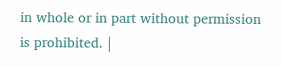in whole or in part without permission is prohibited. |